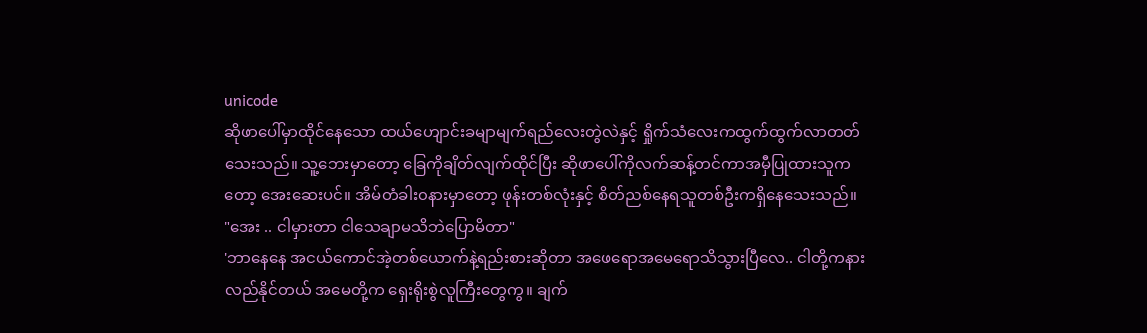unicode
ဆိုဖာပေါ်မှာထိုင်နေသော ထယ်ဟျောင်းခမျာမျက်ရည်လေးတွဲလဲနှင့် ရှိုက်သံလေးကထွက်ထွက်လာတတ်သေးသည်။ သူ့ဘေးမှာတော့ ခြေကိုချိတ်လျက်ထိုင်ပြီး ဆိုဖာပေါ်ကိုလက်ဆန့်တင်ကာအမှီပြုထားသူကတော့ အေးဆေးပင်။ အိမ်တံခါး၀နားမှာတော့ ဖုန်းတစ်လုံးနှင့် စိတ်ညစ်နေရသူတစ်ဦးကရှိနေသေးသည်။
"အေး .. ငါမှားတာ ငါသေချာမသိဘဲပြောမိတာ"
'ဘာနေနေ အငယ်ကောင်အဲ့တစ်ယောက်နဲ့ရည်းစားဆိုတာ အဖေရောအမေရောသိသွားပြီလေ.. ငါတို့ကနားလည်နိုင်တယ် အမေတို့က ရှေးရိုးစွဲလူကြီးတွေကွ။ ချက်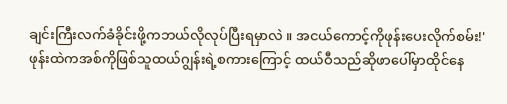ချင်းကြီးလက်ခံခိုင်းဖို့ကဘယ်လိုလုပ်ပြီးရမှာလဲ ။ အငယ်ကောင့်ကိုဖုန်းပေးလိုက်စမ်း!'
ဖုန်းထဲကအစ်ကိုဖြစ်သူထယ်ဂျွန်းရဲ့စကားကြောင့် ထယ်ဝီသည်ဆိုဖာပေါ်မှာထိုင်နေ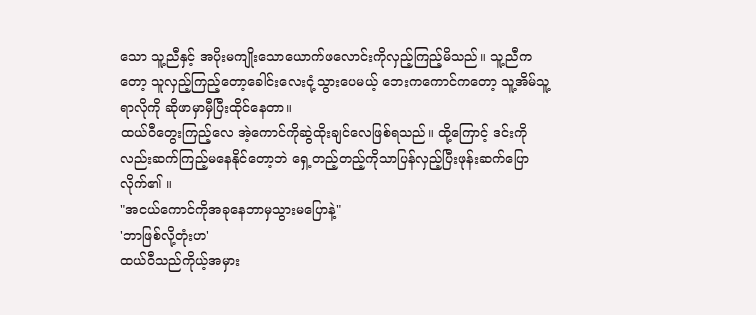သော သူ့ညီနှင့် အပိုးမကျိုးသောယောက်ဖလောင်းကိုလှည့်ကြည့်မိသည်။ သူ့ညီကတော့ သူလှည့်ကြည့်တော့ခေါင်းလေးငုံ့သွားပေမယ့် ဘေးကကောင်ကတော့ သူ့အိမ်သူ့ရာလိုကို ဆိုဖာမှာမှီပြီးထိုင်နေတာ။
ထယ်ဝီတွေးကြည့်လေ အဲ့ကောင်ကိုဆွဲထိုးချင်လေဖြစ်ရသည်။ ထို့ကြောင့် ဒင်းကိုလည်းဆက်ကြည့်မနေနိုင်တော့ဘဲ ရှေ့တည့်တည့်ကိုသာပြန်လှည့်ပြီးဖုန်းဆက်ပြောလိုက်၏ ။
"အငယ်ကောင်ကိုအခုနေဘာမှသွားမပြောနဲ့"
'ဘာဖြစ်လို့တုံးဟ'
ထယ်ဝီသည်ကိုယ့်အမှား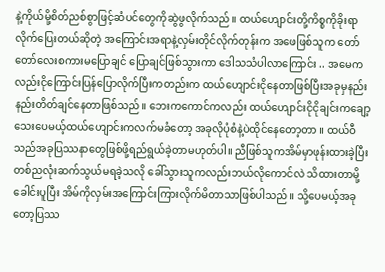နဲ့ကိုယ်မို့စိတ်ညစ်စွာဖြင့်ဆံပင်တွေကိုဆွဲဖွလိုက်သည်။ ထယ်ဟျောင်းတို့ကိစ္စကိုခိုးရာလိုက်ပြေးတယ်ဆိုတဲ့ အကြောင်းအရာနဲ့လှမ်းတိုင်လိုက်တုန်းက အဖေဖြစ်သူက တော်တော်လေးစကားမပြောချင် ပြောချင်ဖြစ်သွားကာ ဒေါသသံပါလာကြောင်း .. အမေကလည်းငိုကြောင်းပြန်ပြောလိုက်ပြီးကတည်းက ထယ်ဟျောင်းငိုနေတာဖြစ်ပြီးအခုမှနည်းနည်းတိတ်ချင်နေတာဖြစ်သည်။ ဘေးကကောင်ကလည်း ထယ်ဟျောင်းငိုငိုချင်းကချော့သေးပေမယ့်ထယ်ဟျောင်းကလက်မခံတော့ အခုလိုပုံစံနဲ့ပဲထိုင်နေတော့တာ ။ ထယ်ဝီသည်အခုပြဿနာတွေဖြစ်ဖို့ရည်ရွယ်ခဲ့တာမဟုတ်ပါ။ ညီဖြစ်သူကအိမ်မှာဖုန်းထားခဲ့ပြီး တစ်ညလုံးဆက်သွယ်မရခဲ့သလို ခေါ်သွားသူကလည်းဘယ်လိုကောင်လဲ သိထားတာမို့ ခေါင်းပူပြီး အိမ်ကိုလှမ်းအကြောင်းကြားလိုက်မိတာသာဖြစ်ပါသည်။ သို့ပေမယ့်အခုတော့ပြဿ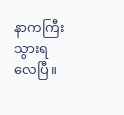နာကကြီးသွားရလေပြီ။